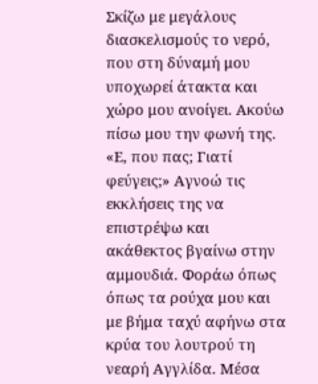Σκίζω με μεγάλους διασκελισμούς το νερό, που στη δύναμή μου υποχωρεί άτακτα και χώρο μου ανοίγει. Ακούω πίσω μου την φωνή της. «Ε, που πας; Γιατί φεύγεις;» Αγνοώ τις εκκλήσεις της να επιστρέψω και ακάθεκτος βγαίνω στην αμμουδιά. Φοράω όπως όπως τα ρούχα μου και με βήμα ταχύ αφήνω στα κρύα του λουτρού τη νεαρή Αγγλίδα. Μέσα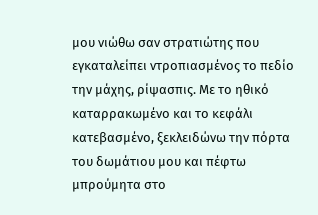μου νιώθω σαν στρατιώτης που εγκαταλείπει ντροπιασμένος το πεδίο την μάχης, ρίψασπις. Με το ηθικό καταρρακωμένο και το κεφάλι κατεβασμένο, ξεκλειδώνω την πόρτα του δωμάτιου μου και πέφτω μπρούμητα στο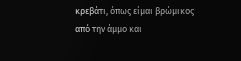κρεβάτι, όπως είμαι βρώμικος από την άμμο και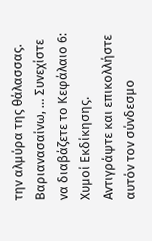την αλμύρα της θάλασσας. Βαριανασαίνω, … Συνεχίστε να διαβάζετε το Κεφάλαιο 6: Χυμοί Εκδίκησης.
Αντιγράψτε και επικολλήστε αυτόν τον σύνδεσμο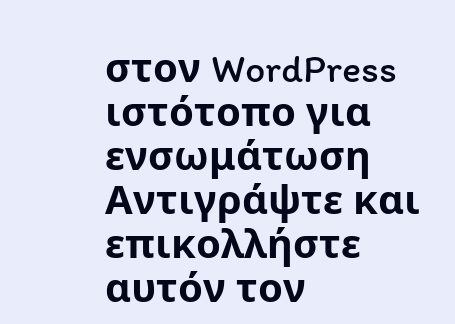στον WordPress ιστότοπο για ενσωμάτωση
Αντιγράψτε και επικολλήστε αυτόν τον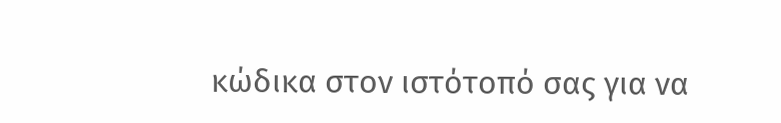κώδικα στον ιστότοπό σας για να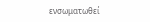ενσωματωθεί